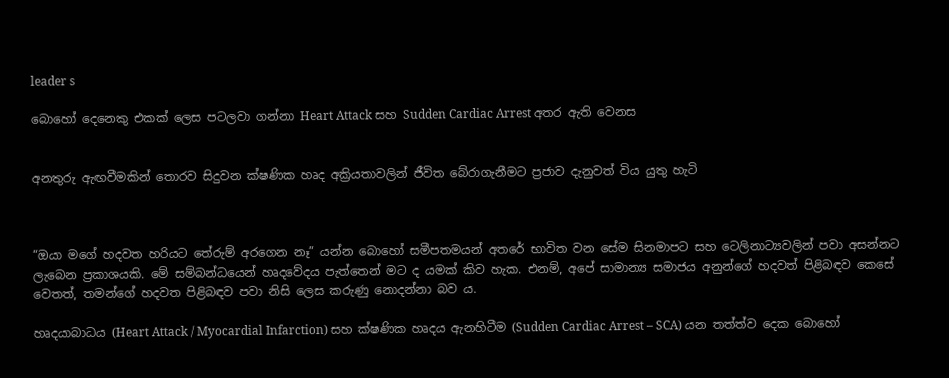leader s

බොහෝ දෙනෙකු එකක් ලෙස පටලවා ගන්නා Heart Attack සහ Sudden Cardiac Arrest අතර ඇති වෙනස


අනතුරු ඇඟවීමකින් තොරව සිදුවන ක්ෂණික හෘද අක්‍රියතාවලින් ජීවිත බේරාගැනීමට ප්‍රජාව දැනුවත් විය යුතු හැටි



“ඔයා මගේ හදවත හරියට තේරුම් අරගෙන නෑ” යන්න බොහෝ සමීපතමයන් අතරේ භාවිත වන සේම සිනමාපට සහ ටෙලිනාට්‍යවලින් පවා අසන්නට ලැබෙන ප්‍රකාශයකි. මේ සම්බන්ධයෙන් හෘදවේදය පැත්තෙන් මට ද යමක් කිව හැක. එනම්, අපේ සාමාන්‍ය සමාජය අනුන්ගේ හදවත් පිළිබඳව කෙසේ වෙතත්, තමන්ගේ හදවත පිළිබඳව පවා නිසි ලෙස කරුණු නොදන්නා බව ය.

හෘදයාබාධය (Heart Attack / Myocardial Infarction) සහ ක්ෂණික හෘදය ඇනහිටීම (Sudden Cardiac Arrest – SCA) යන තත්ත්ව දෙක බොහෝ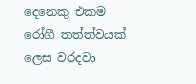දෙනෙකු එකම රෝගී තත්ත්වයක් ලෙස වරදවා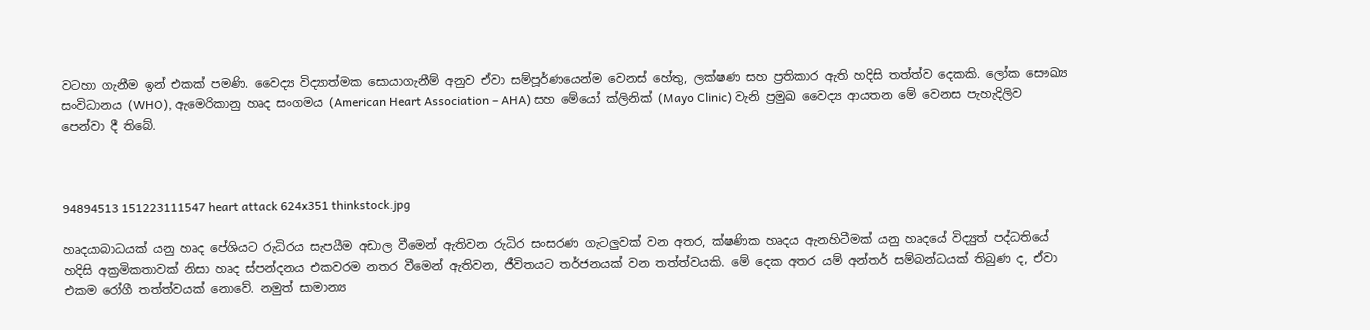වටහා ගැනීම ඉන් එකක් පමණි. වෛද්‍ය විද්‍යාත්මක සොයාගැනීම් අනුව ඒවා සම්පූර්ණයෙන්ම වෙනස් හේතු, ලක්ෂණ සහ ප්‍රතිකාර ඇති හදිසි තත්ත්ව දෙකකි. ලෝක සෞඛ්‍ය සංවිධානය (WHO), ඇමෙරිකානු හෘද සංගමය (American Heart Association – AHA) සහ මේයෝ ක්ලිනික් (Mayo Clinic) වැනි ප්‍රමුඛ වෛද්‍ය ආයතන මේ වෙනස පැහැදිලිව පෙන්වා දී තිබේ.



94894513 151223111547 heart attack 624x351 thinkstock.jpg

හෘදයාබාධයක් යනු හෘද පේශියට රුධිරය සැපයීම අඩාල වීමෙන් ඇතිවන රුධිර සංසරණ ගැටලුවක් වන අතර, ක්ෂණික හෘදය ඇනහිටීමක් යනු හෘදයේ විද්‍යුත් පද්ධතියේ හදිසි අක්‍රමිකතාවක් නිසා හෘද ස්පන්දනය එකවරම නතර වීමෙන් ඇතිවන, ජීවිතයට තර්ජනයක් වන තත්ත්වයකි. මේ දෙක අතර යම් අන්තර් සම්බන්ධයක් තිබුණ ද, ඒවා එකම රෝගී තත්ත්වයක් නොවේ. නමුත් සාමාන්‍ය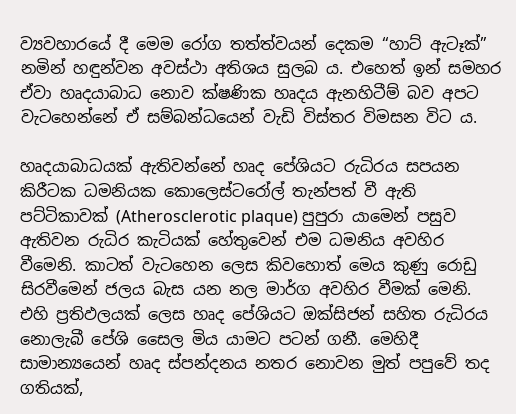ව්‍යවහාරයේ දී මෙම රෝග තත්ත්වයන් දෙකම “හාට් ඇටෑක්” නමින් හඳුන්වන අවස්ථා අතිශය සුලබ ය. එහෙත් ඉන් සමහර ඒවා හෘදයාබාධ නොව ක්ෂණික හෘදය ඇනහිටීම් බව අපට වැටහෙන්නේ ඒ සම්බන්ධයෙන් වැඩි විස්තර විමසන විට ය.

හෘදයාබාධයක් ඇතිවන්නේ හෘද පේශියට රුධිරය සපයන කිරීටක ධමනියක කොලෙස්ටරෝල් තැන්පත් වී ඇති පට්ටිකාවක් (Atherosclerotic plaque) පුපුරා යාමෙන් පසුව ඇතිවන රුධිර කැටියක් හේතුවෙන් එම ධමනිය අවහිර වීමෙනි. කාටත් වැටහෙන ලෙස කිවහොත් මෙය කුණු රොඩු සිරවීමෙන් ජලය බැස යන නල මාර්ග අවහිර වීමක් මෙනි. එහි ප්‍රතිඵලයක් ලෙස හෘද පේශියට ඔක්සිජන් සහිත රුධිරය නොලැබී පේශි සෛල මිය යාමට පටන් ගනී. මෙහිදී සාමාන්‍යයෙන් හෘද ස්පන්දනය නතර නොවන මුත් පපුවේ තද ගතියක්,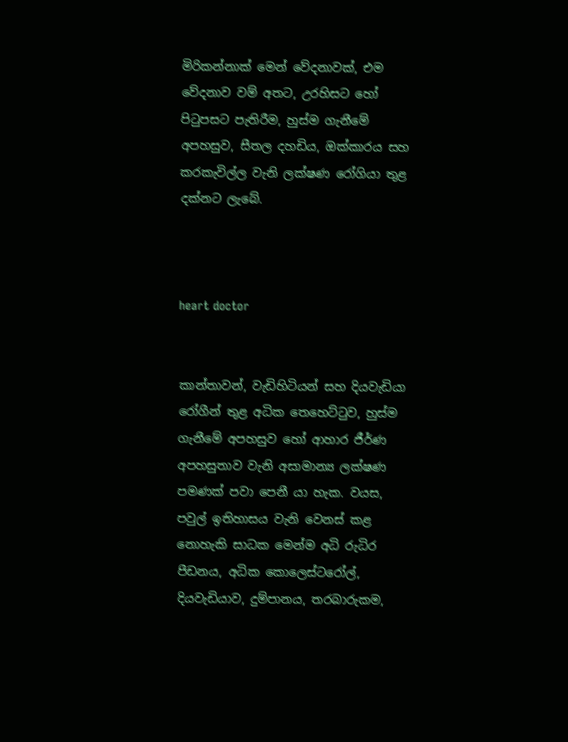මිරිකන්නාක් මෙන් වේදනාවක්, එම වේදනාව වම් අතට, උරහිසට හෝ පිටුපසට පැතිරීම, හුස්ම ගැනීමේ අපහසුව, සීතල දහඩිය, ඔක්කාරය සහ කරකැවිල්ල වැනි ලක්ෂණ රෝගියා තුළ දක්නට ලැබේ.



heart doctor


කාන්තාවන්, වැඩිහිටියන් සහ දියවැඩියා රෝගීන් තුළ අධික තෙහෙට්ටුව, හුස්ම ගැනීමේ අපහසුව හෝ ආහාර ජීර්ණ අපහසුතාව වැනි අසාමාන්‍ය ලක්ෂණ පමණක් පවා පෙනී යා හැක. වයස, පවුල් ඉතිහාසය වැනි වෙනස් කළ නොහැකි සාධක මෙන්ම අධි රුධිර පීඩනය, අධික කොලෙස්ටරෝල්, දියවැඩියාව, දුම්පානය, තරබාරුකම,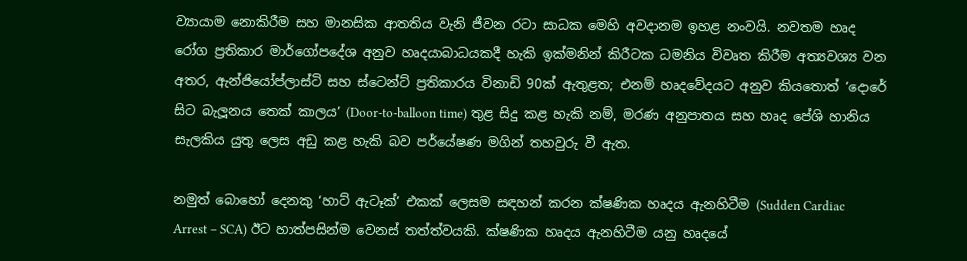ව්‍යායාම නොකිරීම සහ මානසික ආතතිය වැනි ජීවන රටා සාධක මෙහි අවදානම ඉහළ නංවයි. නවතම හෘද රෝග ප්‍රතිකාර මාර්ගෝපදේශ අනුව හෘදයාබාධයකදී හැකි ඉක්මනින් කිරීටක ධමනිය විවෘත කිරීම අත්‍යවශ්‍ය වන අතර, ඇන්ජියෝප්ලාස්ටි සහ ස්ටෙන්ට් ප්‍රතිකාරය විනාඩි 90ක් ඇතුළත; එනම් හෘදවේදයට අනුව කියතොත් ‘දොරේ සිට බැලූනය තෙක් කාලය’ (Door-to-balloon time) තුළ සිදු කළ හැකි නම්, මරණ අනුපාතය සහ හෘද පේශි හානිය සැලකිය යුතු ලෙස අඩු කළ හැකි බව පර්යේෂණ මගින් තහවුරු වී ඇත.

නමුත් බොහෝ දෙනකු ‘හාට් ඇටෑක්’ එකක් ලෙසම සඳහන් කරන ක්ෂණික හෘදය ඇනහිටීම (Sudden Cardiac Arrest – SCA) ඊට හාත්පසින්ම වෙනස් තත්ත්වයකි. ක්ෂණික හෘදය ඇනහිටීම යනු හෘදයේ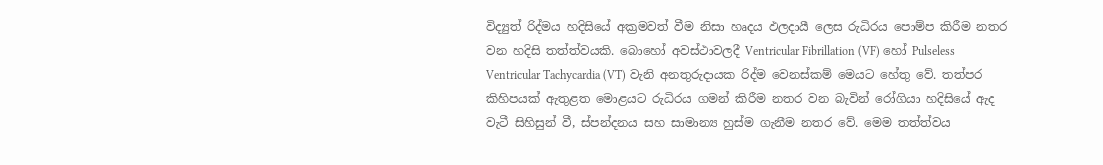විද්‍යුත් රිද්මය හදිසියේ අක්‍රමවත් වීම නිසා හෘදය ඵලදායී ලෙස රුධිරය පොම්ප කිරීම නතර වන හදිසි තත්ත්වයකි. බොහෝ අවස්ථාවලදී Ventricular Fibrillation (VF) හෝ Pulseless Ventricular Tachycardia (VT) වැනි අනතුරුදායක රිද්ම වෙනස්කම් මෙයට හේතු වේ. තත්පර කිහිපයක් ඇතුළත මොළයට රුධිරය ගමන් කිරීම නතර වන බැවින් රෝගියා හදිසියේ ඇද වැටී සිහිසුන් වී, ස්පන්දනය සහ සාමාන්‍ය හුස්ම ගැනීම නතර වේ. මෙම තත්ත්වය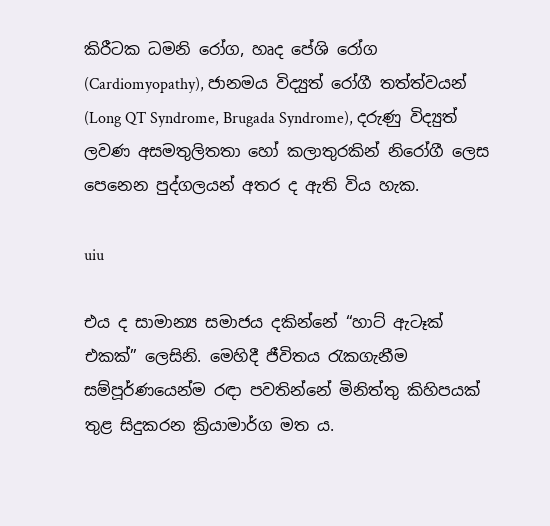කිරීටක ධමනි රෝග, හෘද පේශි රෝග (Cardiomyopathy), ජානමය විද්‍යුත් රෝගී තත්ත්වයන් (Long QT Syndrome, Brugada Syndrome), දරුණු විද්‍යුත් ලවණ අසමතුලිතතා හෝ කලාතුරකින් නිරෝගී ලෙස පෙනෙන පුද්ගලයන් අතර ද ඇති විය හැක.

uiu

එය ද සාමාන්‍ය සමාජය දකින්නේ “හාට් ඇටෑක් එකක්” ලෙසිනි. මෙහිදී ජීවිතය රැකගැනීම සම්පූර්ණයෙන්ම රඳා පවතින්නේ මිනිත්තු කිහිපයක් තුළ සිදුකරන ක්‍රියාමාර්ග මත ය.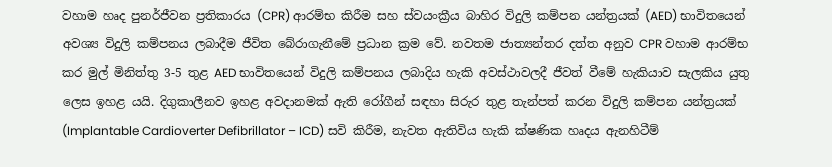වහාම හෘද පුනර්ජීවන ප්‍රතිකාරය (CPR) ආරම්භ කිරීම සහ ස්වයංක්‍රීය බාහිර විදුලි කම්පන යන්ත්‍රයක් (AED) භාවිතයෙන් අවශ්‍ය විදුලි කම්පනය ලබාදීම ජීවිත බේරාගැනීමේ ප්‍රධාන ක්‍රම වේ. නවතම ජාත්‍යන්තර දත්ත අනුව CPR වහාම ආරම්භ කර මුල් මිනිත්තු 3-5 තුළ AED භාවිතයෙන් විදුලි කම්පනය ලබාදිය හැකි අවස්ථාවලදී ජීවත් වීමේ හැකියාව සැලකිය යුතු ලෙස ඉහළ යයි. දිගුකාලීනව ඉහළ අවදානමක් ඇති රෝගීන් සඳහා සිරුර තුළ තැන්පත් කරන විදුලි කම්පන යන්ත්‍රයක් (Implantable Cardioverter Defibrillator – ICD) සවි කිරීම, නැවත ඇතිවිය හැකි ක්ෂණික හෘදය ඇනහිටීම්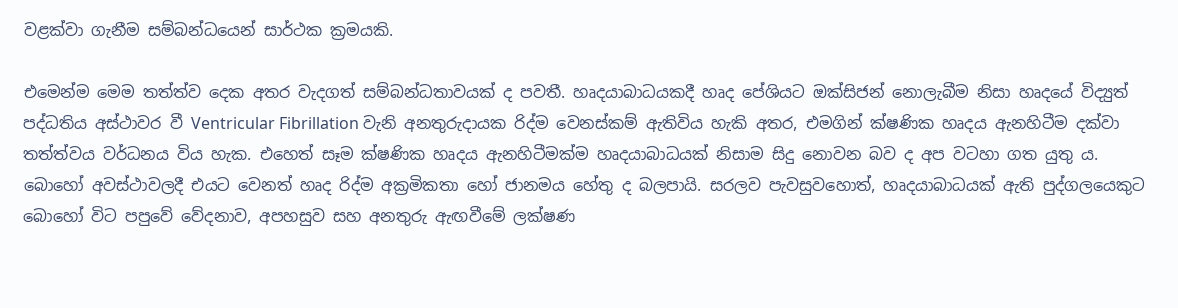වළක්වා ගැනීම සම්බන්ධයෙන් සාර්ථක ක්‍රමයකි.

එමෙන්ම මෙම තත්ත්ව දෙක අතර වැදගත් සම්බන්ධතාවයක් ද පවතී. හෘදයාබාධයකදී හෘද පේශියට ඔක්සිජන් නොලැබීම නිසා හෘදයේ විද්‍යුත් පද්ධතිය අස්ථාවර වී Ventricular Fibrillation වැනි අනතුරුදායක රිද්ම වෙනස්කම් ඇතිවිය හැකි අතර, එමගින් ක්ෂණික හෘදය ඇනහිටීම දක්වා තත්ත්වය වර්ධනය විය හැක. එහෙත් සෑම ක්ෂණික හෘදය ඇනහිටීමක්ම හෘදයාබාධයක් නිසාම සිදු නොවන බව ද අප වටහා ගත යුතු ය. බොහෝ අවස්ථාවලදී එයට වෙනත් හෘද රිද්ම අක්‍රමිකතා හෝ ජානමය හේතු ද බලපායි. සරලව පැවසුවහොත්, හෘදයාබාධයක් ඇති පුද්ගලයෙකුට බොහෝ විට පපුවේ වේදනාව, අපහසුව සහ අනතුරු ඇඟවීමේ ලක්ෂණ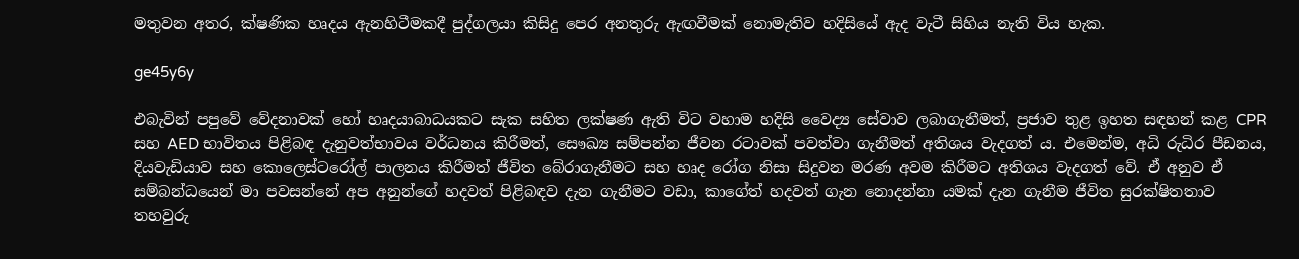මතුවන අතර, ක්ෂණික හෘදය ඇනහිටීමකදී පුද්ගලයා කිසිදු පෙර අනතුරු ඇඟවීමක් නොමැතිව හදිසියේ ඇද වැටී සිහිය නැති විය හැක.

ge45y6y

එබැවින් පපුවේ වේදනාවක් හෝ හෘදයාබාධයකට සැක සහිත ලක්ෂණ ඇති විට වහාම හදිසි වෛද්‍ය සේවාව ලබාගැනීමත්, ප්‍රජාව තුළ ඉහත සඳහන් කළ CPR සහ AED භාවිතය පිළිබඳ දැනුවත්භාවය වර්ධනය කිරීමත්, සෞඛ්‍ය සම්පන්න ජීවන රටාවක් පවත්වා ගැනීමත් අතිශය වැදගත් ය. එමෙන්ම, අධි රුධිර පීඩනය, දියවැඩියාව සහ කොලෙස්ටරෝල් පාලනය කිරීමත් ජීවිත බේරාගැනීමට සහ හෘද රෝග නිසා සිදුවන මරණ අවම කිරීමට අතිශය වැදගත් වේ. ඒ අනුව ඒ සම්බන්ධයෙන් මා පවසන්නේ අප අනුන්ගේ හදවත් පිළිබඳව දැන ගැනීමට වඩා, කාගේත් හදවත් ගැන නොදන්නා යමක් දැන ගැනීම ජීවිත සුරක්ෂිතතාව තහවුරු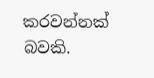කරවන්නක් බවකි.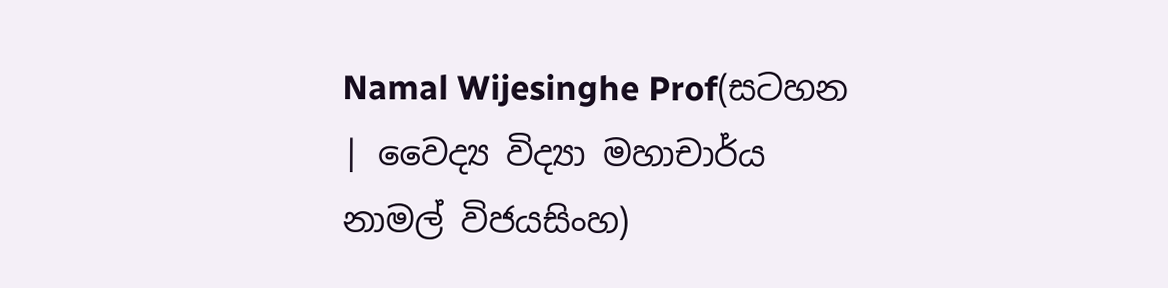Namal Wijesinghe Prof(සටහන | වෛද්‍ය විද්‍යා මහාචාර්ය නාමල් විජයසිංහ)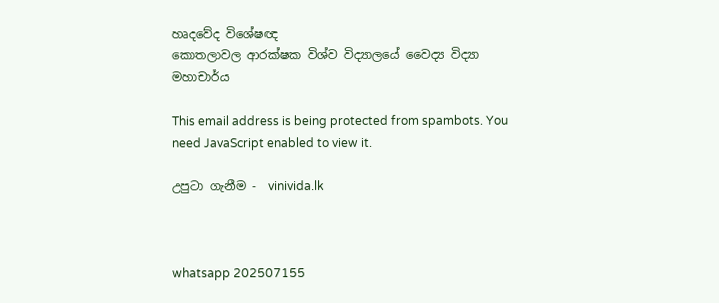හෘදවේද විශේෂඥ
කොතලාවල ආරක්ෂක විශ්ව විද්‍යාලයේ වෛද්‍ය විද්‍යා මහාචාර්ය

This email address is being protected from spambots. You need JavaScript enabled to view it.

උපුටා ගැනීම -  vinivida.lk



whatsapp 202507155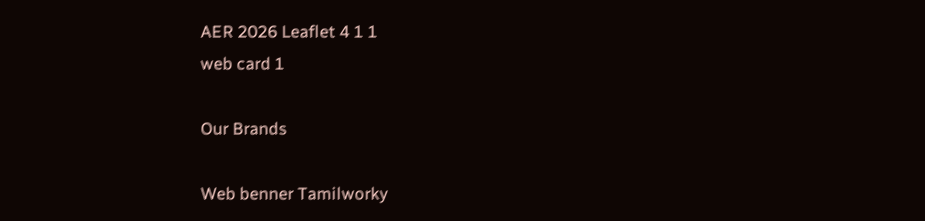AER 2026 Leaflet 4 1 1
web card 1

Our Brands

Web benner Tamilworky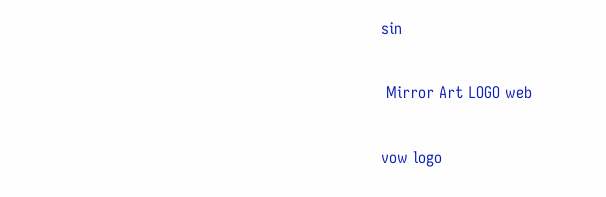sin

 Mirror Art LOGO web

vow logo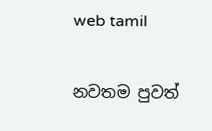web tamil

නවතම පුවත්